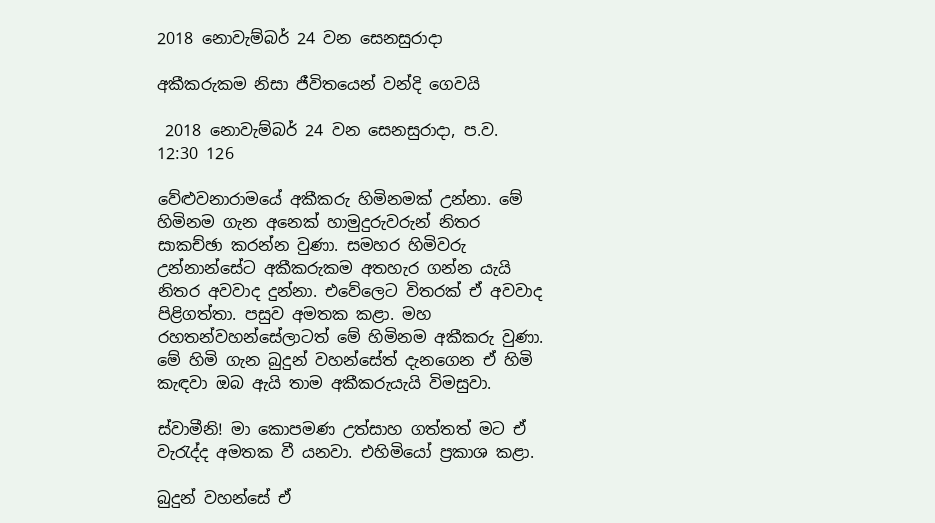2018 නොවැම්බර් 24 වන සෙනසුරාදා

අකීකරුකම නිසා ජීවිතයෙන් වන්දි ගෙවයි

 2018 නොවැම්බර් 24 වන සෙනසුරාදා, ප.ව. 12:30 126

වේළුවනාරාමයේ අකීකරු හිමිනමක් උන්නා. මේ හිමිනම ගැන අනෙක් හාමුදුරුවරුන් නිතර සාකච්ඡා කරන්න වුණා. සමහර හිමිවරු උන්නාන්සේට අකීකරුකම අතහැර ගන්න යැයි නිතර අවවාද දුන්නා. එවේලෙට විතරක් ඒ අවවාද පිළිගත්තා. පසුව අමතක කළා. මහ රහතන්වහන්සේලාටත් මේ හිමිනම අකීකරු වුණා. මේ හිමි ගැන බුදුන් වහන්සේත් දැනගෙන ඒ හිමි කැඳවා ඔබ ඇයි තාම අකීකරුයැයි විමසුවා.

ස්වාමීනි! මා කොපමණ උත්සාහ ගත්තත් මට ඒ වැරැද්ද අමතක වී යනවා. එහිමියෝ ප්‍රකාශ කළා.

බුදුන් වහන්සේ ඒ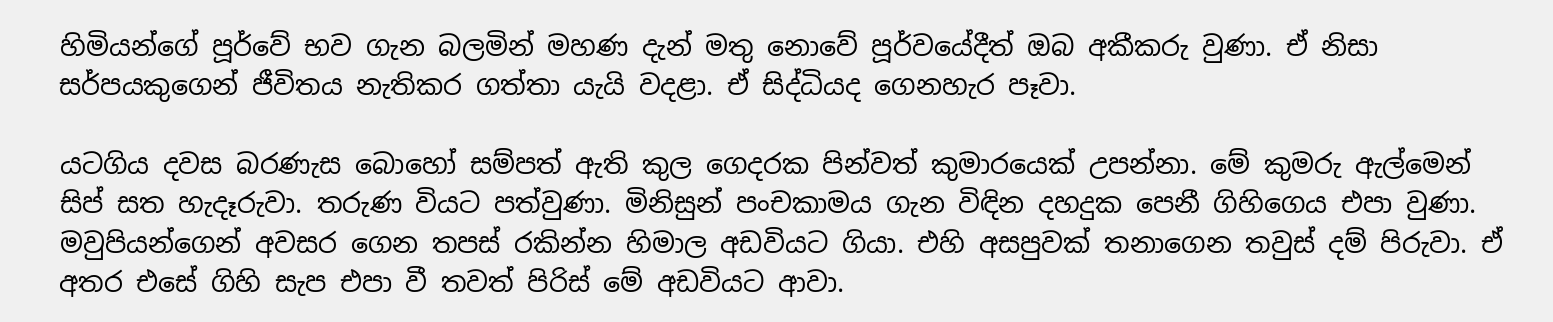හිමියන්ගේ පූර්වේ භව ගැන බලමින් මහණ දැන් මතු නොවේ පූර්වයේදීත් ඔබ අකීකරු වුණා. ඒ නිසා සර්පයකුගෙන් ජීවිතය නැතිකර ගත්තා යැයි වදළා. ඒ සිද්ධියද ගෙනහැර පෑවා.

යටගිය දවස බරණැස බොහෝ සම්පත් ඇති කුල ගෙදරක පින්වත් කුමාරයෙක් උපන්නා. මේ කුමරු ඇල්මෙන් සිප් සත හැදෑරුවා. තරුණ වියට පත්වුණා. මිනිසුන් පංචකාමය ගැන විඳින දහදුක පෙනී ගිහිගෙය එපා වුණා. මවුපියන්ගෙන් අවසර ගෙන තපස් රකින්න හිමාල අඩවියට ගියා. එහි අසපුවක් තනාගෙන තවුස් දම් පිරුවා. ඒ අතර එසේ ගිහි සැප එපා වී තවත් පිරිස් මේ අඩවියට ආවා.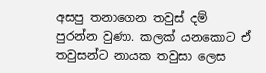අසපු තනාගෙන තවුස් දම් පුරන්න වුණා. කලක් යනකොට ඒ තවුසන්ට නායක තවුසා ලෙස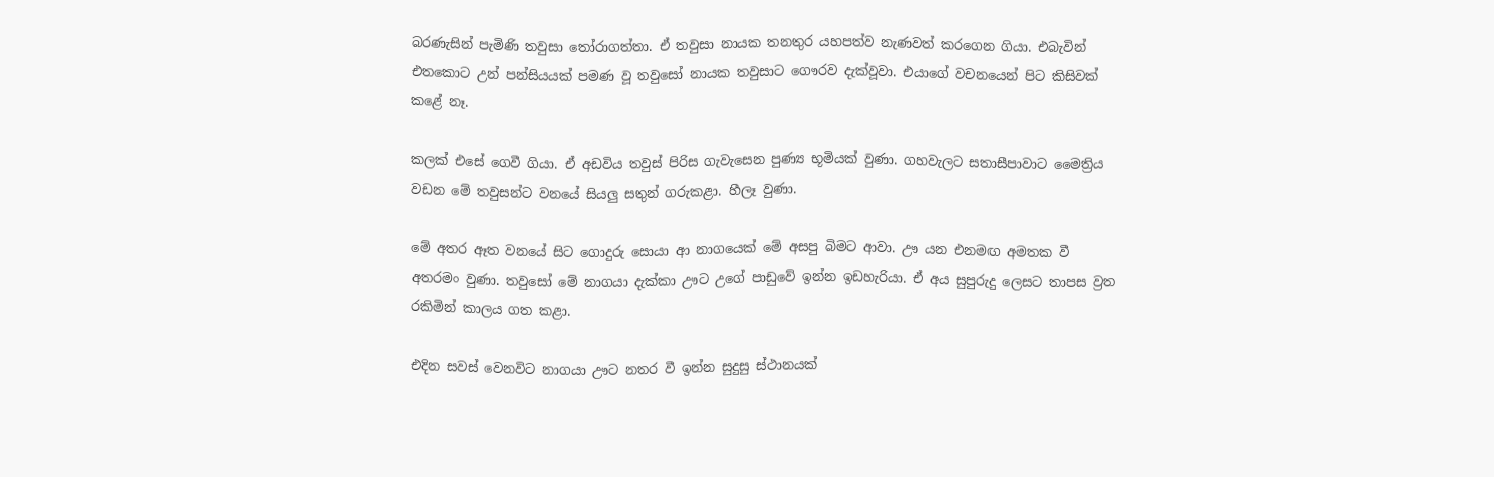බරණැසින් පැමිණි තවුසා තෝරාගත්තා. ඒ තවුසා නායක තනතුර යහපත්ව නැණවත් කරගෙන ගියා. එබැවින් එතකොට උන් පන්සියයක් පමණ වූ තවුසෝ නායක තවුසාට ගෞරව දැක්වූවා. එයාගේ වචනයෙන් පිට කිසිවක් කළේ නෑ.

කලක් එසේ ගෙවී ගියා. ඒ අඩවිය තවුස් පිරිස ගැවැසෙන පුණ්‍ය භූමියක් වුණා. ගහවැලට සතාසීපාවාට මෛත්‍රිය වඩන මේ තවුසන්ට වනයේ සියලු සතුන් ගරුකළා. හීලෑ වුණා.

මේ අතර ඈත වනයේ සිට ගොදුරු සොයා ආ නාගයෙක් මේ අසපු බිමට ආවා. ඌ යන එනමඟ අමතක වී අතරමං වුණා. තවුසෝ මේ නාගයා දැක්කා ඌට උගේ පාඩුවේ ඉන්න ඉඩහැරියා. ඒ අය සුපුරුදු ලෙසට තාපස ව්‍රත රකිමින් කාලය ගත කළා.

එදින සවස් වෙනවිට නාගයා ඌට නතර වී ඉන්න සුදුසු ස්ථානයක්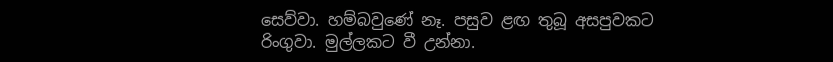සෙව්වා. හම්බවුණේ නෑ. පසුව ළඟ තුබූ අසපුවකට රිංගුවා. මුල්ලකට වී උන්නා.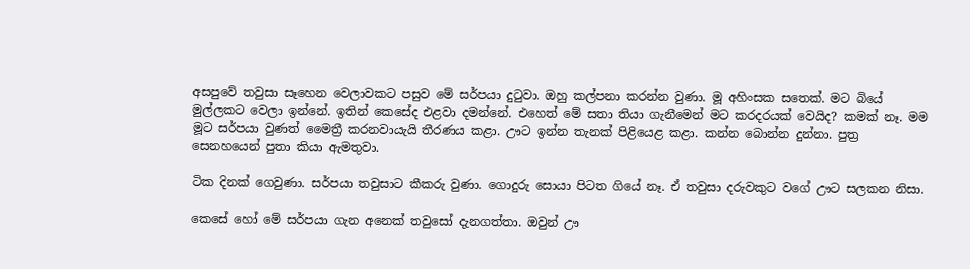අසපුවේ තවුසා සෑහෙන වෙලාවකට පසුව මේ සර්පයා දුටුවා. ඔහු කල්පනා කරන්න වුණා. මූ අහිංසක සතෙක්. මට බියේ මුල්ලකට වෙලා ඉන්නේ. ඉතින් කෙසේද එළවා දමන්නේ. එහෙත් මේ සතා තියා ගැනීමෙන් මට කරදරයක් වෙයිද? කමක් නෑ. මම මූට සර්පයා වුණත් මෛත්‍රී කරනවායැයි තීරණය කළා. ඌට ඉන්න තැනක් පිළියෙළ කළා. කන්න බොන්න දුන්නා. පුත්‍ර සෙනහයෙන් පුතා කියා ඇමතුවා.

ටික දිනක් ගෙවුණා. සර්පයා තවුසාට කීකරු වුණා. ගොදුරු සොයා පිටත ගියේ නෑ. ඒ තවුසා දරුවකුට වගේ ඌට සලකන නිසා.

කෙසේ හෝ මේ සර්පයා ගැන අනෙක් තවුසෝ දැනගත්තා. ඔවුන් ඌ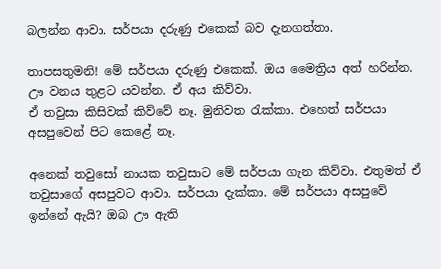බලන්න ආවා. සර්පයා දරුණු එකෙක් බව දැනගත්තා.

තාපසතුමනි! මේ සර්පයා දරුණු එකෙක්. ඔය මෛත්‍රිය අත් හරින්න. ඌ වනය තුළට යවන්න. ඒ අය කිව්වා.
ඒ තවුසා කිසිවක් කිව්වේ නෑ. මුනිවත රැක්කා. එහෙත් සර්පයා අසපුවෙන් පිට කෙළේ නෑ.

අනෙක් තවුසෝ නායක තවුසාට මේ සර්පයා ගැන කිව්වා. එතුමත් ඒ තවුසාගේ අසපුවට ආවා. සර්පයා දැක්කා. මේ සර්පයා අසපුවේ ඉන්නේ ඇයි? ඔබ ඌ ඇති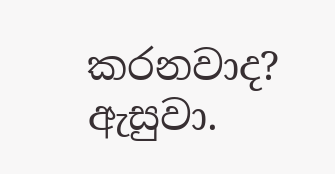කරනවාද? ඇසුවා.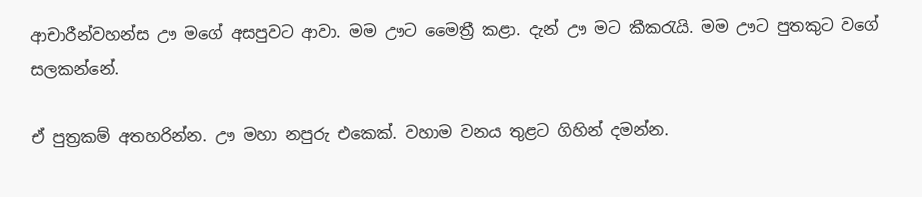ආචාරීන්වහන්ස ඌ මගේ අසපුවට ආවා. මම ඌට මෛත්‍රී කළා. දැන් ඌ මට කීකරැයි. මම ඌට පුතකුට වගේ සලකන්නේ.

ඒ පුත්‍රකම් අතහරින්න. ඌ මහා නපුරු එකෙක්. වහාම වනය තුළට ගිහින් දමන්න.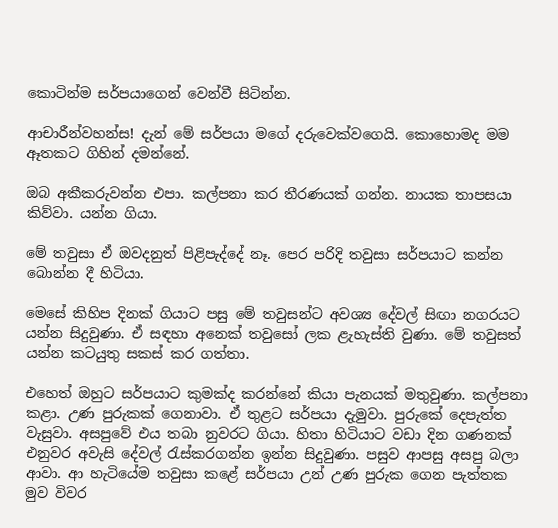කොටින්ම සර්පයාගෙන් වෙන්වී සිටින්න.

ආචාරීන්වහන්ස! දැන් මේ සර්පයා මගේ දරුවෙක්වගෙයි. කොහොමද මම ඈතකට ගිහින් දමන්නේ.

ඔබ අකීකරුවන්න එපා. කල්පනා කර තීරණයක් ගන්න. නායක තාපසයා කිව්වා. යන්න ගියා.

මේ තවුසා ඒ ඔවදනුත් පිළිපැද්දේ නෑ. පෙර පරිදි තවුසා සර්පයාට කන්න බොන්න දී හිටියා.

මෙසේ කිහිප දිනක් ගියාට පසු මේ තවුසන්ට අවශ්‍ය දේවල් සිඟා නගරයට යන්න සිදුවුණා. ඒ සඳහා අනෙක් තවුසෝ ලක ළැහැස්ති වුණා. මේ තවුසත් යන්න කටයුතු සකස් කර ගත්තා.

එහෙත් ඔහුට සර්පයාට කුමක්ද කරන්නේ කියා පැනයක් මතුවුණා. කල්පනා කළා. උණ පුරුකක් ගෙනාවා. ඒ තුළට සර්පයා දැමුවා. පුරුකේ දෙපැත්ත වැසුවා. අසපුවේ එය තබා නුවරට ගියා. හිතා හිටියාට වඩා දින ගණනක් එනුවර අවැසි දේවල් රැස්කරගන්න ඉන්න සිදුවුණා. පසුව ආපසු අසපු බලා ආවා. ආ හැටියේම තවුසා කළේ සර්පයා උන් උණ පුරුක ගෙන පැත්තක මුව විවර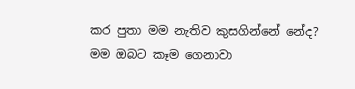කර පුතා මම නැතිව කුසගින්නේ නේද? මම ඔබට කෑම ගෙනාවා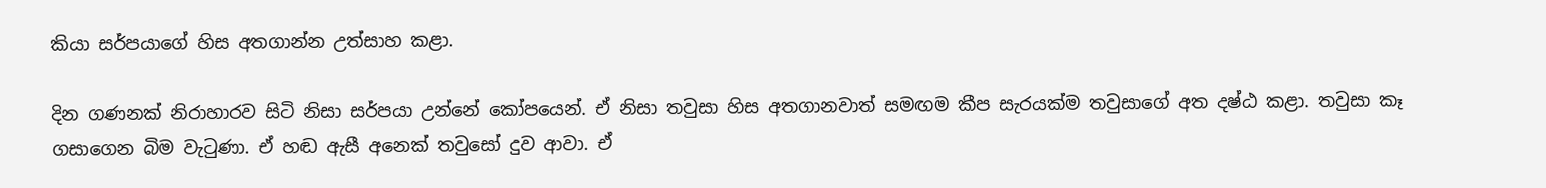කියා සර්පයාගේ හිස අතගාන්න උත්සාහ කළා.

දින ගණනක් නිරාහාරව සිටි නිසා සර්පයා උන්නේ කෝපයෙන්. ඒ නිසා තවුසා හිස අතගානවාත් සමඟම කීප සැරයක්ම තවුසාගේ අත දෂ්ඨ කළා. තවුසා කෑ ගසාගෙන බිම වැටුණා. ඒ හඬ ඇසී අනෙක් තවුසෝ දුව ආවා. ඒ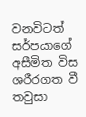වනවිටත් සර්පයාගේ අසීමිත විස ශරීරගත වී තවුසා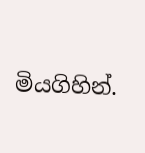මියගිහින්.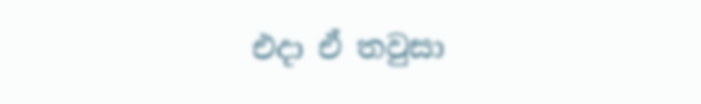එදා ඒ තවුසා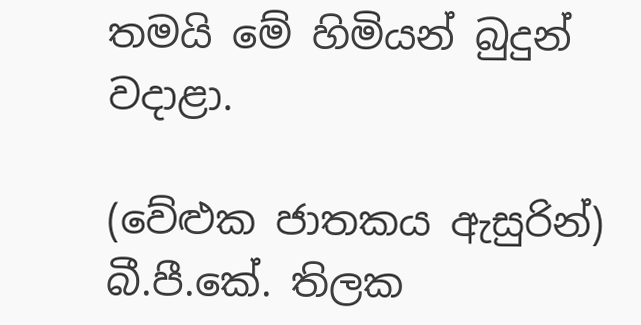තමයි මේ හිමියන් බුදුන් වදාළා.

(වේළුක ජාතකය ඇසුරින්)
බී.පී.කේ. තිලක